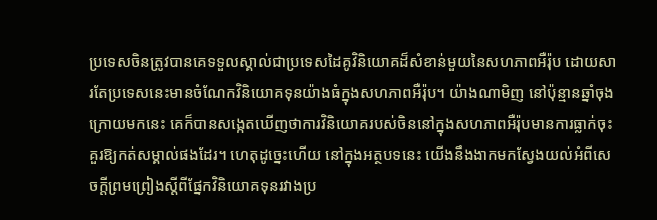ប្រទេសចិនត្រូវបានគេទទួលស្គាល់ជាប្រទេសដៃគូវិនិយោគដ៏សំខាន់មួយនៃសហភាពអឺរ៉ុប ដោយសារតែប្រទេសនេះមានចំណែកវិនិយោគទុនយ៉ាងធំក្នុងសហភាពអឺរ៉ុប។ យ៉ាងណាមិញ នៅប៉ុន្មានឆ្នាំចុងក្រោយមកនេះ គេក៏បានសង្កេតឃើញថាការវិនិយោគរបស់ចិននៅក្នុងសហភាពអឺរ៉ុបមានការធ្លាក់ចុះគួរឱ្យកត់សម្គាល់ផងដែរ។ ហេតុដូច្នេះហើយ នៅក្នុងអត្ថបទនេះ យើងនឹងងាកមកស្វែងយល់អំពីសេចក្តីព្រមព្រៀងស្តីពីផ្នែកវិនិយោគទុនរវាងប្រ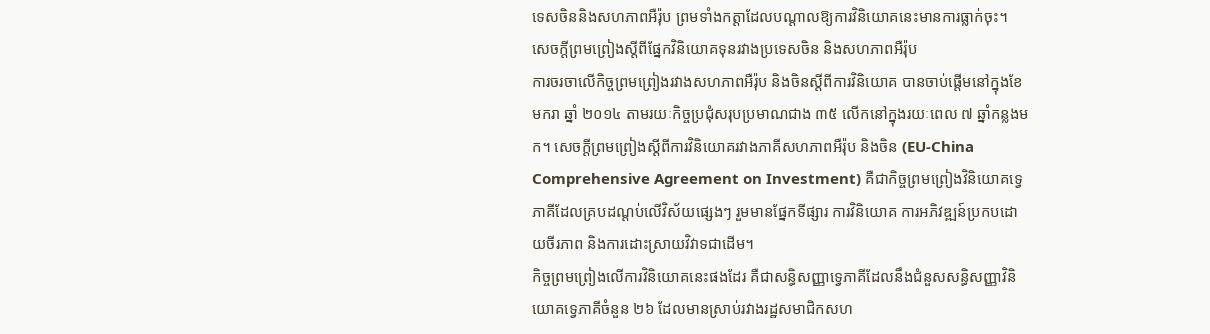ទេសចិននិងសហភាពអឺរ៉ុប ព្រមទាំងកត្តាដែលបណ្តាលឱ្យការវិនិយោគនេះមានការធ្លាក់ចុះ។
សេចក្ដីព្រមព្រៀងស្ដីពីផ្នែកវិនិយោគទុនរវាងប្រទេសចិន និងសហភាពអឺរ៉ុប
ការចរចាលើកិច្ចព្រមព្រៀងរវាងសហភាពអឺរ៉ុប និងចិនស្តីពីការវិនិយោគ បានចាប់ផ្តើមនៅក្នុងខែមករា ឆ្នាំ ២០១៤ តាមរយៈកិច្ចប្រជុំសរុបប្រមាណជាង ៣៥ លើកនៅក្នុងរយៈពេល ៧ ឆ្នាំកន្លងមក។ សេចក្ដីព្រមព្រៀងស្ដីពីការវិនិយោគរវាងភាគីសហភាពអឺរ៉ុប និងចិន (EU-China Comprehensive Agreement on Investment) គឺជាកិច្ចព្រមព្រៀងវិនិយោគទ្វេភាគីដែលគ្របដណ្តប់លើវិស័យផ្សេងៗ រួមមានផ្នែកទីផ្សារ ការវិនិយោគ ការអភិវឌ្ឍន៍ប្រកបដោយចីរភាព និងការដោះស្រាយវិវាទជាដើម។
កិច្ចព្រមព្រៀងលើការវិនិយោគនេះផងដែរ គឺជាសន្ធិសញ្ញាទ្វេភាគីដែលនឹងជំនួសសន្ធិសញ្ញាវិនិយោគទ្វេភាគីចំនួន ២៦ ដែលមានស្រាប់រវាងរដ្ឋសមាជិកសហ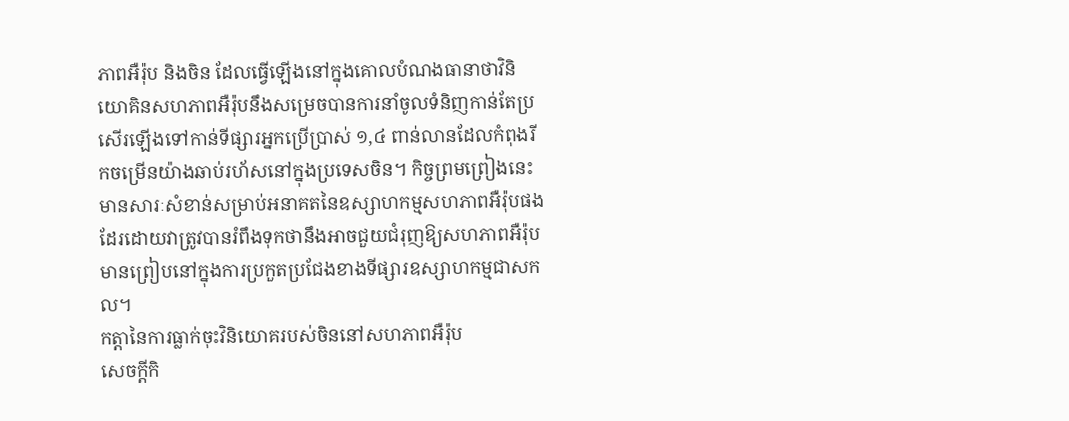ភាពអឺរ៉ុប និងចិន ដែលធ្វើឡើងនៅក្នុងគោលបំណងធានាថាវិនិយោគិនសហភាពអឺរ៉ុបនឹងសម្រេចបានការនាំចូលទំនិញកាន់តែប្រសើរឡើងទៅកាន់ទីផ្សារអ្នកប្រើប្រាស់ ១,៤ ពាន់លានដែលកំពុងរីកចម្រើនយ៉ាងឆាប់រហ័សនៅក្នុងប្រទេសចិន។ កិច្ចព្រមព្រៀងនេះ មានសារៈសំខាន់សម្រាប់អនាគតនៃឧស្សាហកម្មសហភាពអឺរ៉ុបផងដែរដោយវាត្រូវបានរំពឹងទុកថានឹងអាចជួយជំរុញឱ្យសហភាពអឺរ៉ុបមានព្រៀបនៅក្នុងការប្រកួតប្រជែងខាងទីផ្សារឧស្សាហកម្មជាសកល។
កត្តានៃការធ្លាក់ចុះវិនិយោគរបស់ចិននៅសហភាពអឺរ៉ុប
សេចក្ដីកិ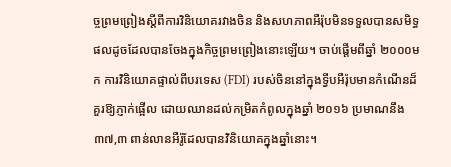ច្ចព្រមព្រៀងស្ដីពីការវិនិយោគរវាងចិន និងសហភាពអឺរ៉ុបមិនទទួលបានសមិទ្ធផលដូចដែលបានចែងក្នុងកិច្ចព្រមព្រៀងនោះឡើយ។ ចាប់ផ្តើមពីឆ្នាំ ២០០០មក ការវិនិយោគផ្ទាល់ពីបរទេស (FDI) របស់ចិននៅក្នុងទ្វីបអឺរ៉ុបមានកំណើនដ៏គួរឱ្យភ្ញាក់ផ្អើល ដោយឈានដល់កម្រិតកំពូលក្នុងឆ្នាំ ២០១៦ ប្រមាណនឹង ៣៧,៣ ពាន់លានអឺរ៉ូដែលបានវិនិយោគក្នុងឆ្នាំនោះ។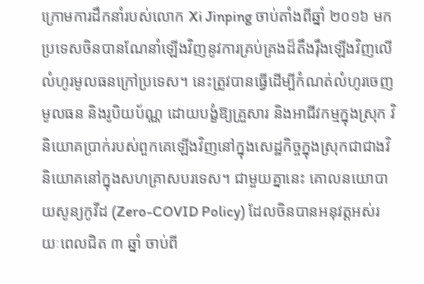ក្រោមការដឹកនាំរបស់លោក Xi Jinping ចាប់តាំងពីឆ្នាំ ២០១៦ មក ប្រទេសចិនបានណែនាំឡើងវិញនូវការគ្រប់គ្រងដ៏តឹងរ៉ឹងឡើងវិញលើលំហូរមូលធនក្រៅប្រទេស។ នេះត្រូវបានធ្វើដើម្បីកំណត់លំហូរចេញមូលធន និងរូបិយប័ណ្ណ ដោយបង្ខំឱ្យគ្រួសារ និងអាជីវកម្មក្នុងស្រុក វិនិយោគប្រាក់របស់ពួកគេឡើងវិញនៅក្នុងសេដ្ឋកិច្ចក្នុងស្រុកជាជាងវិនិយោគនៅក្នុងសហគ្រាសបរទេស។ ជាមួយគ្នានេះ គោលនយោបាយសូន្យកូវីដ (Zero-COVID Policy) ដែលចិនបានអនុវត្តអស់រយៈពេលជិត ៣ ឆ្នាំ ចាប់ពី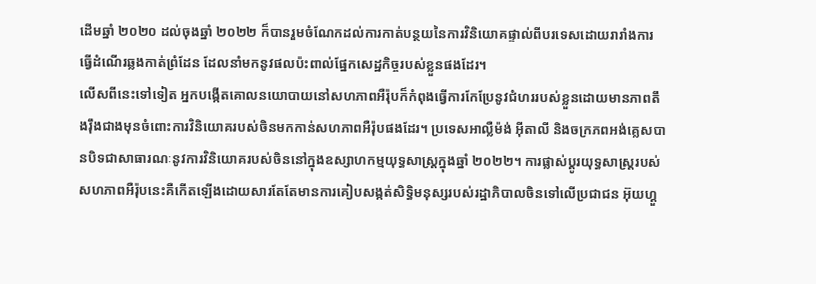ដើមឆ្នាំ ២០២០ ដល់ចុងឆ្នាំ ២០២២ ក៏បានរួមចំណែកដល់ការកាត់បន្ថយនៃការវិនិយោគផ្ទាល់ពីបរទេសដោយរារាំងការធ្វើដំណើរឆ្លងកាត់ព្រំដែន ដែលនាំមកនូវផលប៉ះពាល់ផ្នែកសេដ្ឋកិច្ចរបស់ខ្លួនផងដែរ។
លើសពីនេះទៅទៀត អ្នកបង្កើតគោលនយោបាយនៅសហភាពអឺរ៉ុបក៏កំពុងធ្វើការកែប្រែនូវជំហររបស់ខ្លួនដោយមានភាពតឹងរ៉ឹងជាងមុនចំពោះការវិនិយោគរបស់ចិនមកកាន់សហភាពអឺរ៉ុបផងដែរ។ ប្រទេសអាល្លឺម៉ង់ អ៊ីតាលី និងចក្រភពអង់គ្លេសបានបិទជាសាធារណៈនូវការវិនិយោគរបស់ចិននៅក្នុងឧស្សាហកម្មយុទ្ធសាស្ត្រក្នុងឆ្នាំ ២០២២។ ការផ្លាស់ប្តូរយុទ្ធសាស្រ្តរបស់សហភាពអឺរ៉ុបនេះគឺកើតឡើងដោយសារតែតែមានការគៀបសង្កត់សិទ្ធិមនុស្សរបស់រដ្ឋាភិបាលចិនទៅលើប្រជាជន អ៊ុយហ្គួ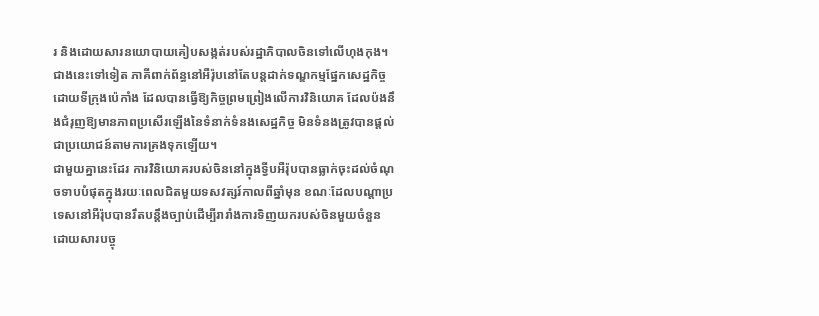រ និងដោយសារនយោបាយគៀបសង្កត់របស់រដ្ឋាភិបាលចិនទៅលើហុងកុង។
ជាងនេះទៅទៀត ភាគីពាក់ព័ន្ធនៅអឺរ៉ុបនៅតែបន្តដាក់ទណ្ឌកម្មផ្នែកសេដ្ឋកិច្ចដោយទីក្រុងប៉េកាំង ដែលបានធ្វើឱ្យកិច្ចព្រមព្រៀងលើការវិនិយោគ ដែលប៉ងនឹងជំរុញឱ្យមានភាពប្រសើរឡើងនៃទំនាក់ទំនងសេដ្ឋកិច្ច មិនទំនងត្រូវបានផ្តល់ជាប្រយោជន៍តាមការគ្រងទុកឡើយ។
ជាមួយគ្នានេះដែរ ការវិនិយោគរបស់ចិននៅក្នុងទ្វីបអឺរ៉ុបបានធ្លាក់ចុះដល់ចំណុចទាបបំផុតក្នុងរយៈពេលជិតមួយទសវត្សរ៍កាលពីឆ្នាំមុន ខណៈដែលបណ្តាប្រទេសនៅអឺរ៉ុបបានរឹតបន្តឹងច្បាប់ដើម្បីរារាំងការទិញយករបស់ចិនមួយចំនួន ដោយសារបច្ចុ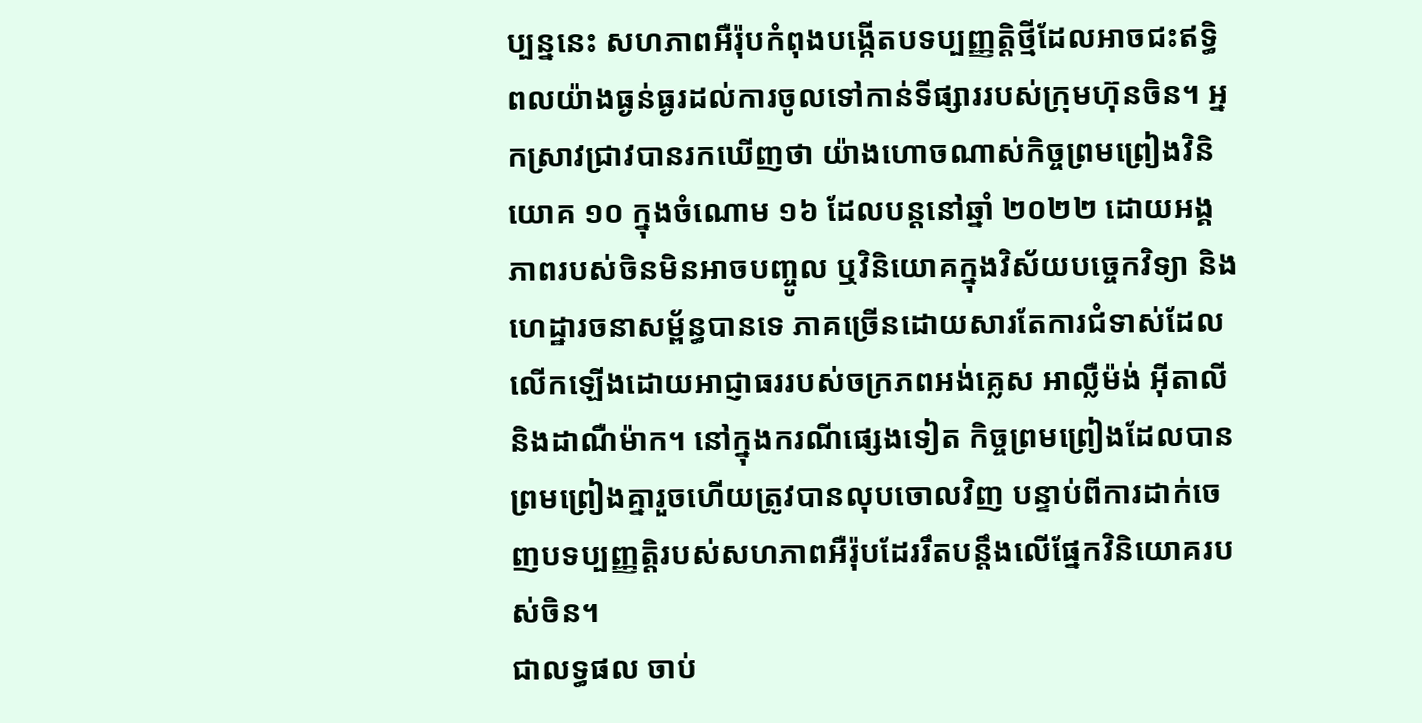ប្បន្ននេះ សហភាពអឺរ៉ុបកំពុងបង្កើតបទប្បញ្ញត្តិថ្មីដែលអាចជះឥទ្ធិពលយ៉ាងធ្ងន់ធ្ងរដល់ការចូលទៅកាន់ទីផ្សាររបស់ក្រុមហ៊ុនចិន។ អ្នកស្រាវជ្រាវបានរកឃើញថា យ៉ាងហោចណាស់កិច្ចព្រមព្រៀងវិនិយោគ ១០ ក្នុងចំណោម ១៦ ដែលបន្តនៅឆ្នាំ ២០២២ ដោយអង្គភាពរបស់ចិនមិនអាចបញ្ចូល ឬវិនិយោគក្នុងវិស័យបច្ចេកវិទ្យា និងហេដ្ឋារចនាសម្ព័ន្ធបានទេ ភាគច្រើនដោយសារតែការជំទាស់ដែលលើកឡើងដោយអាជ្ញាធររបស់ចក្រភពអង់គ្លេស អាល្លឺម៉ង់ អ៊ីតាលី និងដាណឺម៉ាក។ នៅក្នុងករណីផ្សេងទៀត កិច្ចព្រមព្រៀងដែលបានព្រមព្រៀងគ្នារួចហើយត្រូវបានលុបចោលវិញ បន្ទាប់ពីការដាក់ចេញបទប្បញ្ញត្តិរបស់សហភាពអឺរ៉ុបដែររឹតបន្តឹងលើផ្នែកវិនិយោគរបស់ចិន។
ជាលទ្ធផល ចាប់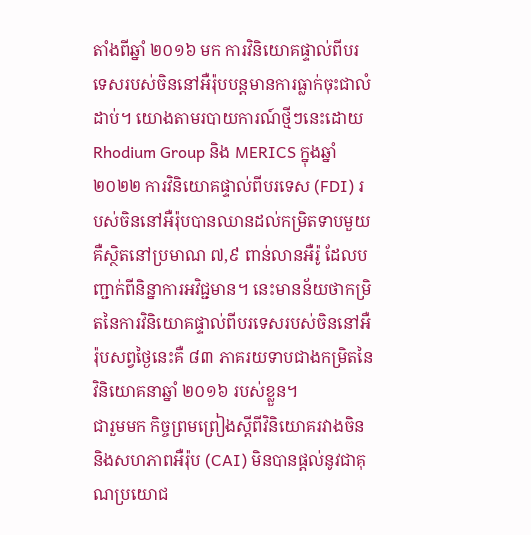តាំងពីឆ្នាំ ២០១៦ មក ការវិនិយោគផ្ទាល់ពីបរទេសរបស់ចិននៅអឺរ៉ុបបន្តមានការធ្លាក់ចុះជាលំដាប់។ យោងតាមរបាយការណ៍ថ្មីៗនេះដោយ Rhodium Group និង MERICS ក្នុងឆ្នាំ ២០២២ ការវិនិយោគផ្ទាល់ពីបរទេស (FDI) របស់ចិននៅអឺរ៉ុបបានឈានដល់កម្រិតទាបមួយគឺស្ថិតនៅប្រមាណ ៧,៩ ពាន់លានអឺរ៉ូ ដែលបញ្ជាក់ពីនិន្នាការអវិជ្ជមាន។ នេះមានន័យថាកម្រិតនៃការវិនិយោគផ្ទាល់ពីបរទេសរបស់ចិននៅអឺរ៉ុបសព្វថ្ងៃនេះគឺ ៨៣ ភាគរយទាបជាងកម្រិតនៃវិនិយោគនាឆ្នាំ ២០១៦ របស់ខ្លួន។
ជារួមមក កិច្ចព្រមព្រៀងស្ដីពីវិនិយោគរវាងចិន និងសហភាពអឺរ៉ុប (CAI) មិនបានផ្ដល់នូវជាគុណប្រយោជ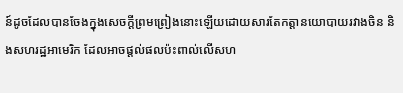ន៍ដូចដែលបានចែងក្នុងសេចក្ដីព្រមព្រៀងនោះឡើយដោយសារតែកត្តានយោបាយរវាងចិន និងសហរដ្ឋអាមេរិក ដែលអាចផ្ដល់ផលប៉ះពាល់លើសហ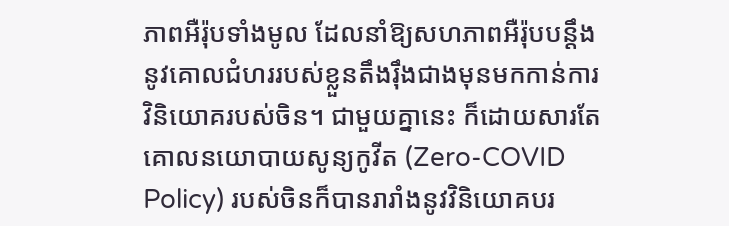ភាពអឺរ៉ុបទាំងមូល ដែលនាំឱ្យសហភាពអឺរ៉ុបបន្តឹងនូវគោលជំហររបស់ខ្លួនតឹងរ៉ឹងជាងមុនមកកាន់ការវិនិយោគរបស់ចិន។ ជាមួយគ្នានេះ ក៏ដោយសារតែគោលនយោបាយសូន្យកូវីត (Zero-COVID Policy) របស់ចិនក៏បានរារាំងនូវវិនិយោគបរ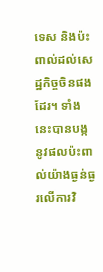ទេស និងប៉ះពាល់ដល់សេដ្ឋកិច្ចចិនផងដែរ។ ទាំងនេះបានបង្កនូវផលប៉ះពាល់យ៉ាងធ្ងន់ធ្ងរលើការវិ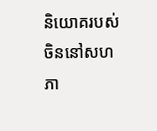និយោគរបស់ចិននៅសហភា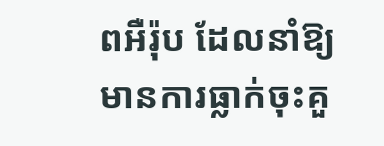ពអឺរ៉ុប ដែលនាំឱ្យមានការធ្លាក់ចុះគួ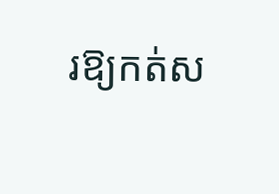រឱ្យកត់ស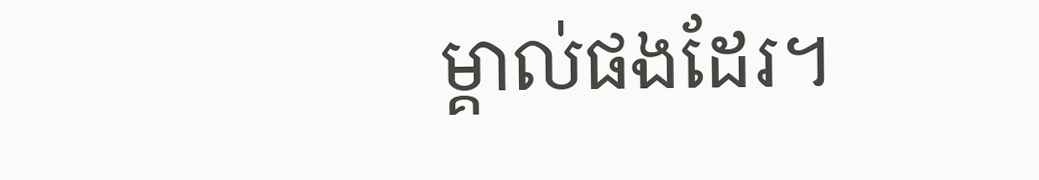ម្គាល់ផងដែរ។